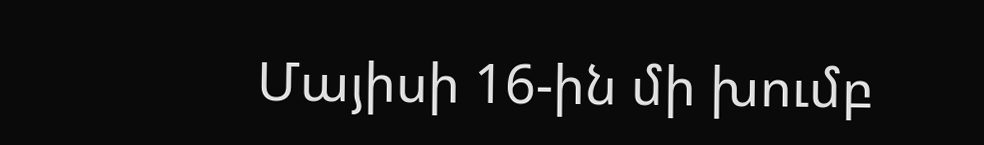Մայիսի 16-ին մի խումբ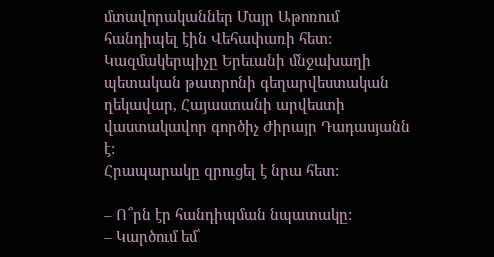մտավորականներ Մայր Աթոռում հանդիպել էին Վեհափառի հետ: Կազմակերպիչը Երեւանի մնջախաղի պետական թատրոնի գեղարվեստական ղեկավար, Հայաստանի արվեստի վաստակավոր գործիչ Ժիրայր Դադասյանն է:
Հրապարակը զրուցել է նրա հետ:

– Ո՞րն էր հանդիպման նպատակը:
– Կարծում եմ՝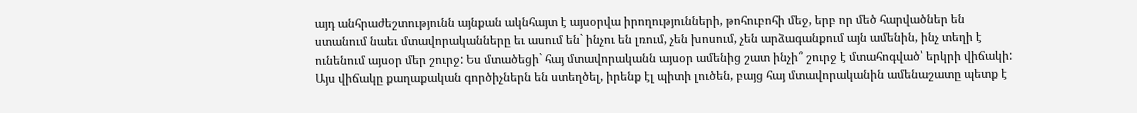այդ անհրաժեշտությունն այնքան ակնհայտ է այսօրվա իրողությունների, թոհուբոհի մեջ, երբ որ մեծ հարվածներ են ստանում նաեւ մտավորականները եւ ասում են` ինչու են լռում, չեն խոսում, չեն արձագանքում այն ամենին, ինչ տեղի է ունենում այսօր մեր շուրջ: Ես մտածեցի` հայ մտավորականն այսօր ամենից շատ ինչի՞ շուրջ է մտահոգված՝ երկրի վիճակի: Այս վիճակը քաղաքական գործիչներն են ստեղծել, իրենք էլ պիտի լուծեն, բայց հայ մտավորականին ամենաշատը պետք է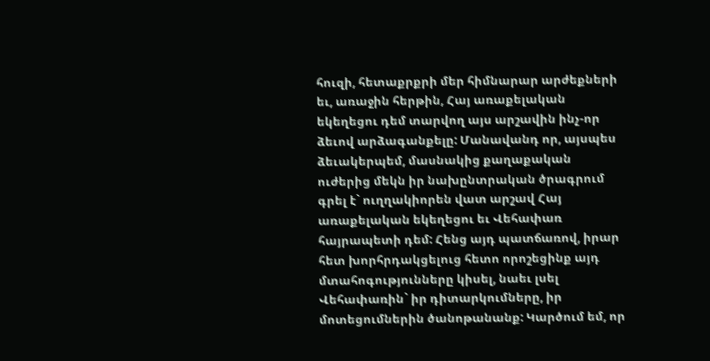հուզի, հետաքրքրի մեր հիմնարար արժեքների եւ, առաջին հերթին, Հայ առաքելական եկեղեցու դեմ տարվող այս արշավին ինչ-որ ձեւով արձագանքելը: Մանավանդ որ, այսպես ձեւակերպեմ, մասնակից քաղաքական ուժերից մեկն իր նախընտրական ծրագրում գրել է` ուղղակիորեն վատ արշավ Հայ առաքելական եկեղեցու եւ Վեհափառ հայրապետի դեմ: Հենց այդ պատճառով, իրար հետ խորհրդակցելուց հետո որոշեցինք այդ մտահոգությունները կիսել, նաեւ լսել Վեհափառին` իր դիտարկումները, իր մոտեցումներին ծանոթանանք: Կարծում եմ, որ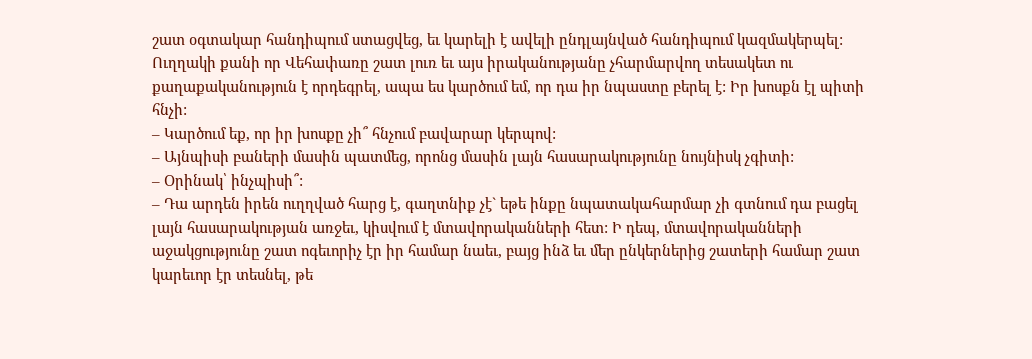շատ օգտակար հանդիպում ստացվեց, եւ կարելի է ավելի ընդլայնված հանդիպում կազմակերպել: Ուղղակի քանի որ Վեհափառը շատ լուռ եւ այս իրականությանը չհարմարվող տեսակետ ու քաղաքականություն է որդեգրել, ապա ես կարծում եմ, որ դա իր նպաստը բերել է: Իր խոսքն էլ պիտի հնչի:
– Կարծում եք, որ իր խոսքը չի՞ հնչում բավարար կերպով:
– Այնպիսի բաների մասին պատմեց, որոնց մասին լայն հասարակությունը նույնիսկ չգիտի:
– Օրինակ՝ ինչպիսի՞:
– Դա արդեն իրեն ուղղված հարց է, գաղտնիք չէ` եթե ինքը նպատակահարմար չի գտնում դա բացել լայն հասարակության առջեւ, կիսվում է մտավորականների հետ: Ի դեպ, մտավորականների աջակցությունը շատ ոգեւորիչ էր իր համար նաեւ, բայց ինձ եւ մեր ընկերներից շատերի համար շատ կարեւոր էր տեսնել, թե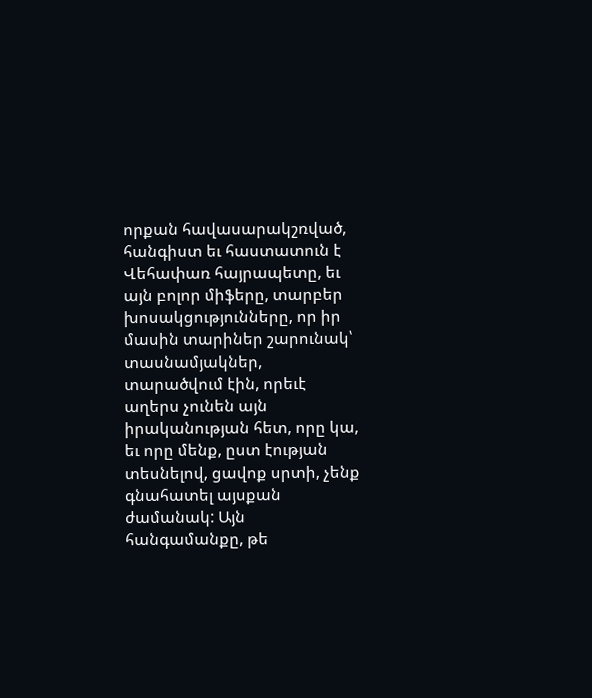որքան հավասարակշռված, հանգիստ եւ հաստատուն է Վեհափառ հայրապետը, եւ այն բոլոր միֆերը, տարբեր խոսակցությունները, որ իր մասին տարիներ շարունակ՝ տասնամյակներ, տարածվում էին, որեւէ աղերս չունեն այն իրականության հետ, որը կա, եւ որը մենք, ըստ էության տեսնելով, ցավոք սրտի, չենք գնահատել այսքան ժամանակ: Այն հանգամանքը, թե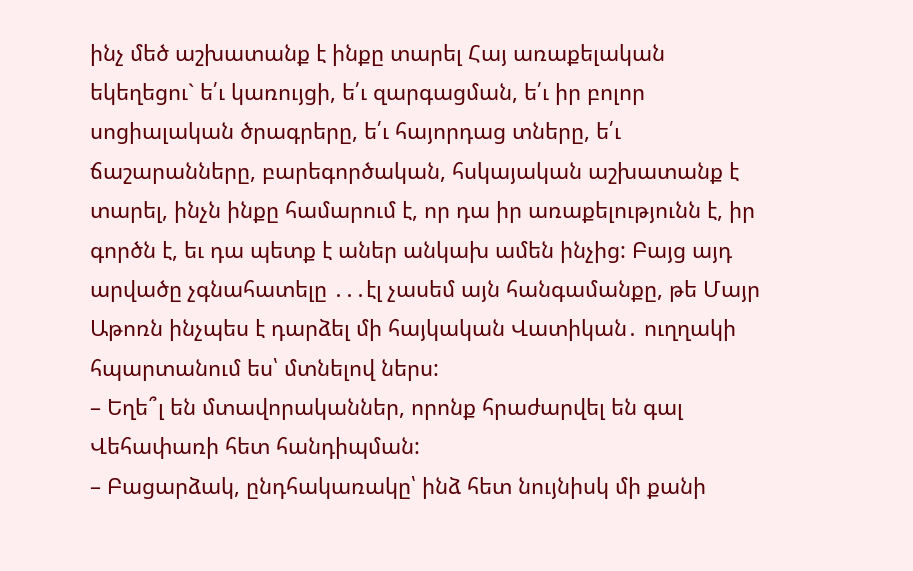ինչ մեծ աշխատանք է ինքը տարել Հայ առաքելական եկեղեցու` ե՛ւ կառույցի, ե՛ւ զարգացման, ե՛ւ իր բոլոր սոցիալական ծրագրերը, ե՛ւ հայորդաց տները, ե՛ւ ճաշարանները, բարեգործական, հսկայական աշխատանք է տարել, ինչն ինքը համարում է, որ դա իր առաքելությունն է, իր գործն է, եւ դա պետք է աներ անկախ ամեն ինչից: Բայց այդ արվածը չգնահատելը ․․․էլ չասեմ այն հանգամանքը, թե Մայր Աթոռն ինչպես է դարձել մի հայկական Վատիկան․ ուղղակի հպարտանում ես՝ մտնելով ներս:
– Եղե՞լ են մտավորականներ, որոնք հրաժարվել են գալ Վեհափառի հետ հանդիպման:
– Բացարձակ, ընդհակառակը՝ ինձ հետ նույնիսկ մի քանի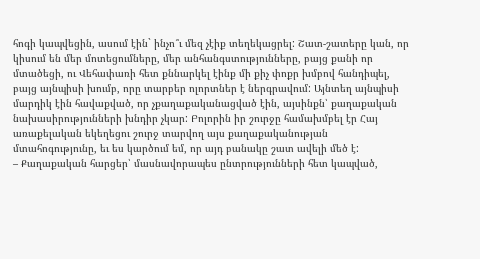հոգի կապվեցին, ասում էին` ինչո՞ւ մեզ չէիք տեղեկացրել: Շատ-շատերը կան, որ կիսում են մեր մոտեցումները, մեր անհանգստությունները, բայց քանի որ մտածեցի, ու Վեհափառի հետ քննարկել էինք մի քիչ փոքր խմբով հանդիպել, բայց այնպիսի խումբ, որը տարբեր ոլորտներ է ներգրավում: Այնտեղ այնպիսի մարդիկ էին հավաքված, որ չքաղաքականացված էին, այսինքն՝ քաղաքական նախասիրությունների խնդիր չկար: Բոլորին իր շուրջը համախմբել էր Հայ առաքելական եկեղեցու շուրջ տարվող այս քաղաքականության մտահոգությունը, եւ ես կարծում եմ, որ այդ բանակը շատ ավելի մեծ է:
– Քաղաքական հարցեր՝ մասնավորապես ընտրությունների հետ կապված,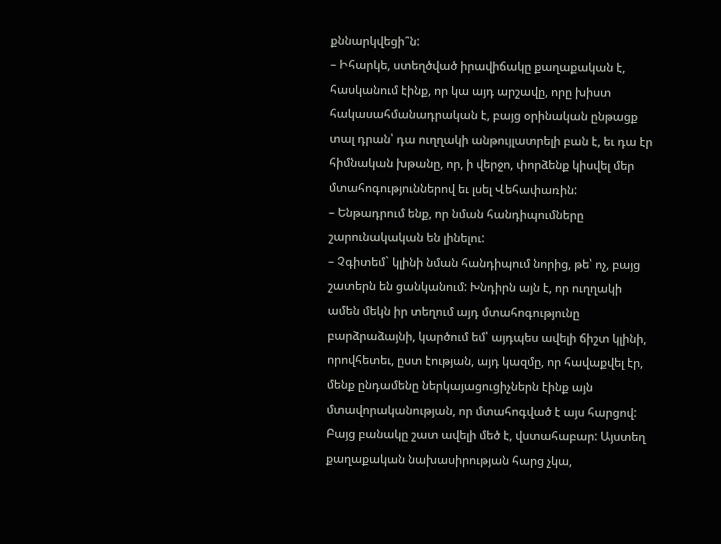քննարկվեցի՞ն:
– Իհարկե, ստեղծված իրավիճակը քաղաքական է, հասկանում էինք, որ կա այդ արշավը, որը խիստ հակասահմանադրական է, բայց օրինական ընթացք տալ դրան՝ դա ուղղակի անթույլատրելի բան է, եւ դա էր հիմնական խթանը, որ, ի վերջո, փորձենք կիսվել մեր մտահոգություններով եւ լսել Վեհափառին:
– Ենթադրում ենք, որ նման հանդիպումները շարունակական են լինելու:
– Չգիտեմ` կլինի նման հանդիպում նորից, թե՝ ոչ, բայց շատերն են ցանկանում: Խնդիրն այն է, որ ուղղակի ամեն մեկն իր տեղում այդ մտահոգությունը բարձրաձայնի, կարծում եմ՝ այդպես ավելի ճիշտ կլինի, որովհետեւ, ըստ էության, այդ կազմը, որ հավաքվել էր, մենք ընդամենը ներկայացուցիչներն էինք այն մտավորականության, որ մտահոգված է այս հարցով: Բայց բանակը շատ ավելի մեծ է, վստահաբար: Այստեղ քաղաքական նախասիրության հարց չկա,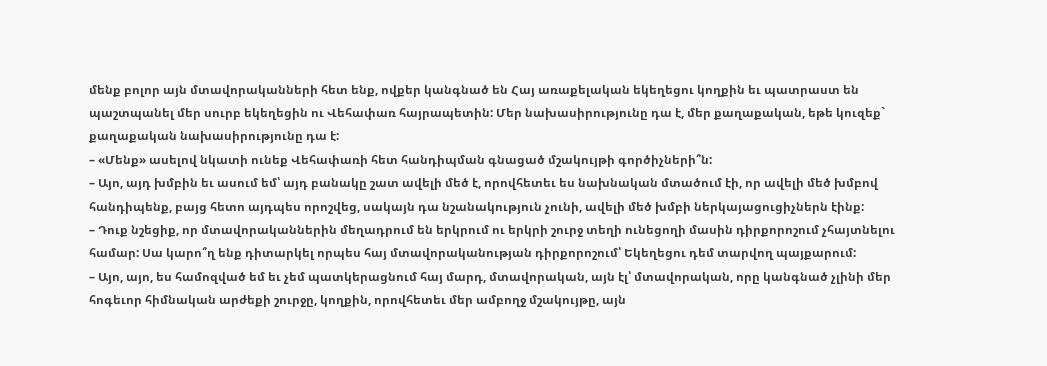մենք բոլոր այն մտավորականների հետ ենք, ովքեր կանգնած են Հայ առաքելական եկեղեցու կողքին եւ պատրաստ են պաշտպանել մեր սուրբ եկեղեցին ու Վեհափառ հայրապետին: Մեր նախասիրությունը դա է, մեր քաղաքական, եթե կուզեք` քաղաքական նախասիրությունը դա է:
– «Մենք» ասելով նկատի ունեք Վեհափառի հետ հանդիպման գնացած մշակույթի գործիչների՞ն:
– Այո, այդ խմբին եւ ասում եմ՝ այդ բանակը շատ ավելի մեծ է, որովհետեւ ես նախնական մտածում էի, որ ավելի մեծ խմբով հանդիպենք, բայց հետո այդպես որոշվեց, սակայն դա նշանակություն չունի, ավելի մեծ խմբի ներկայացուցիչներն էինք:
– Դուք նշեցիք, որ մտավորականներին մեղադրում են երկրում ու երկրի շուրջ տեղի ունեցողի մասին դիրքորոշում չհայտնելու համար: Սա կարո՞ղ ենք դիտարկել որպես հայ մտավորականության դիրքորոշում՝ Եկեղեցու դեմ տարվող պայքարում:
– Այո, այո, ես համոզված եմ եւ չեմ պատկերացնում հայ մարդ, մտավորական, այն էլ՝ մտավորական, որը կանգնած չլինի մեր հոգեւոր հիմնական արժեքի շուրջը, կողքին, որովհետեւ մեր ամբողջ մշակույթը, այն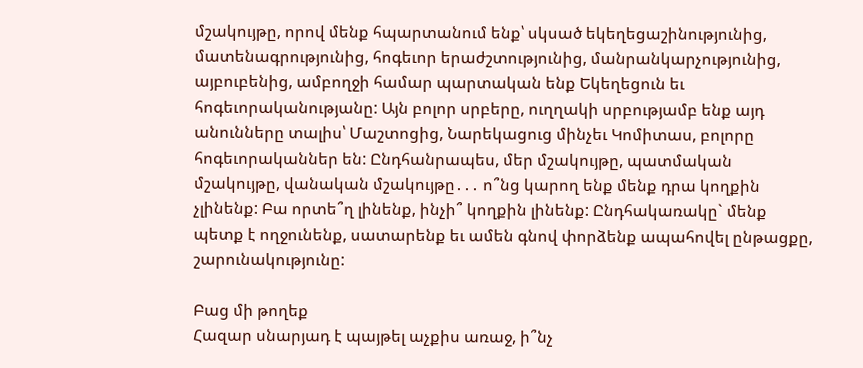մշակույթը, որով մենք հպարտանում ենք՝ սկսած եկեղեցաշինությունից, մատենագրությունից, հոգեւոր երաժշտությունից, մանրանկարչությունից, այբուբենից, ամբողջի համար պարտական ենք Եկեղեցուն եւ հոգեւորականությանը: Այն բոլոր սրբերը, ուղղակի սրբությամբ ենք այդ անունները տալիս՝ Մաշտոցից, Նարեկացուց մինչեւ Կոմիտաս, բոլորը հոգեւորականներ են: Ընդհանրապես, մեր մշակույթը, պատմական մշակույթը, վանական մշակույթը․․․ ո՞նց կարող ենք մենք դրա կողքին չլինենք: Բա որտե՞ղ լինենք, ինչի՞ կողքին լինենք: Ընդհակառակը` մենք պետք է ողջունենք, սատարենք եւ ամեն գնով փորձենք ապահովել ընթացքը, շարունակությունը:

Բաց մի թողեք
Հազար սնարյադ է պայթել աչքիս առաջ, ի՞նչ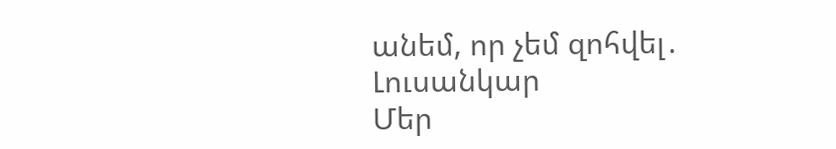անեմ, որ չեմ զոհվել․ Լուսանկար
Մեր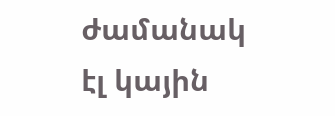ժամանակ էլ կային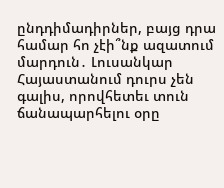ընդդիմադիրներ, բայց դրա համար հո չէի՞նք ազատում մարդուն․ Լուսանկար
Հայաստանում դուրս չեն գալիս, որովհետեւ տուն ճանապարհելու օրը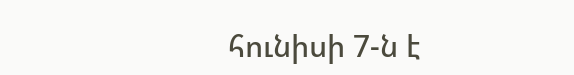հունիսի 7-ն է